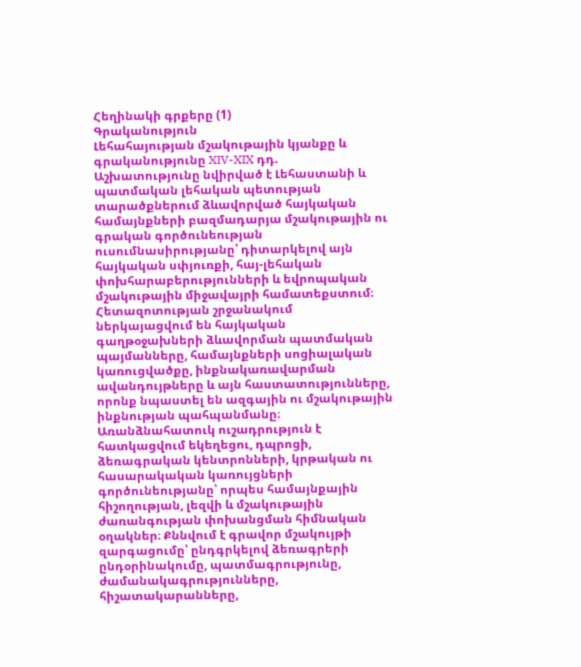Հեղինակի գրքերը (1)
Գրականություն
Լեհահայության մշակութային կյանքը և գրականությունը XIV-XIX դդ.
Աշխատությունը նվիրված է Լեհաստանի և պատմական լեհական պետության տարածքներում ձևավորված հայկական համայնքների բազմադարյա մշակութային ու գրական գործունեության ուսումնասիրությանը՝ դիտարկելով այն հայկական սփյուռքի, հայ-լեհական փոխհարաբերությունների և եվրոպական մշակութային միջավայրի համատեքստում։ Հետազոտության շրջանակում ներկայացվում են հայկական գաղթօջախների ձևավորման պատմական պայմանները, համայնքների սոցիալական կառուցվածքը, ինքնակառավարման ավանդույթները և այն հաստատությունները, որոնք նպաստել են ազգային ու մշակութային ինքնության պահպանմանը։ Առանձնահատուկ ուշադրություն է հատկացվում եկեղեցու, դպրոցի, ձեռագրական կենտրոնների, կրթական ու հասարակական կառույցների գործունեությանը՝ որպես համայնքային հիշողության, լեզվի և մշակութային ժառանգության փոխանցման հիմնական օղակներ։ Քննվում է գրավոր մշակույթի զարգացումը՝ ընդգրկելով ձեռագրերի ընդօրինակումը, պատմագրությունը, ժամանակագրությունները, հիշատակարանները,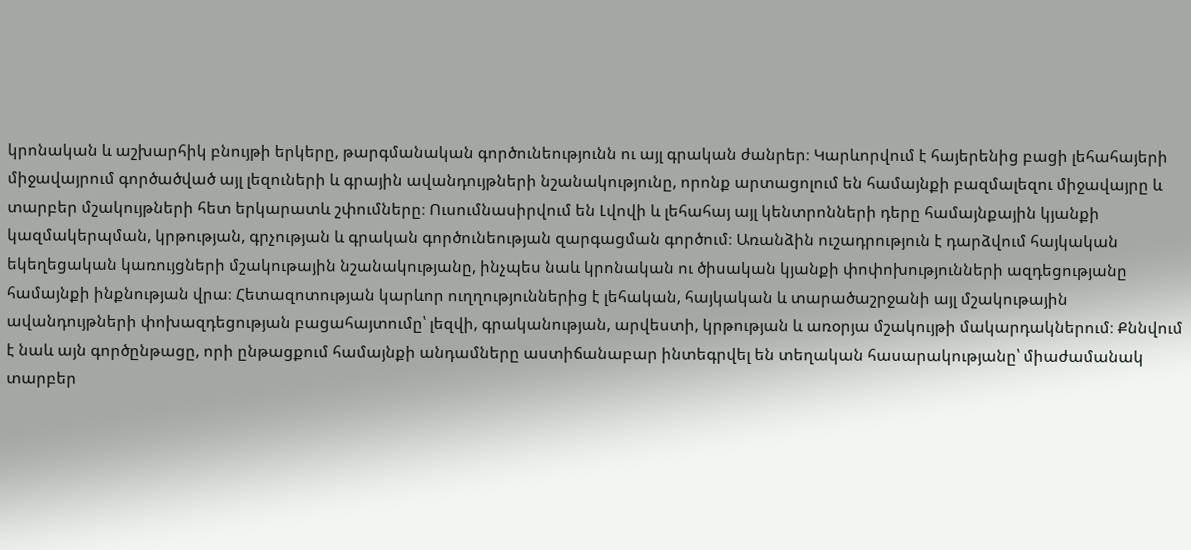կրոնական և աշխարհիկ բնույթի երկերը, թարգմանական գործունեությունն ու այլ գրական ժանրեր։ Կարևորվում է հայերենից բացի լեհահայերի միջավայրում գործածված այլ լեզուների և գրային ավանդույթների նշանակությունը, որոնք արտացոլում են համայնքի բազմալեզու միջավայրը և տարբեր մշակույթների հետ երկարատև շփումները։ Ուսումնասիրվում են Լվովի և լեհահայ այլ կենտրոնների դերը համայնքային կյանքի կազմակերպման, կրթության, գրչության և գրական գործունեության զարգացման գործում։ Առանձին ուշադրություն է դարձվում հայկական եկեղեցական կառույցների մշակութային նշանակությանը, ինչպես նաև կրոնական ու ծիսական կյանքի փոփոխությունների ազդեցությանը համայնքի ինքնության վրա։ Հետազոտության կարևոր ուղղություններից է լեհական, հայկական և տարածաշրջանի այլ մշակութային ավանդույթների փոխազդեցության բացահայտումը՝ լեզվի, գրականության, արվեստի, կրթության և առօրյա մշակույթի մակարդակներում։ Քննվում է նաև այն գործընթացը, որի ընթացքում համայնքի անդամները աստիճանաբար ինտեգրվել են տեղական հասարակությանը՝ միաժամանակ տարբեր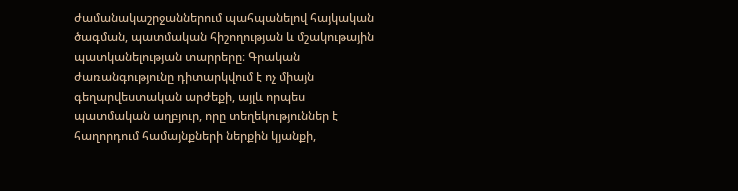ժամանակաշրջաններում պահպանելով հայկական ծագման, պատմական հիշողության և մշակութային պատկանելության տարրերը։ Գրական ժառանգությունը դիտարկվում է ոչ միայն գեղարվեստական արժեքի, այլև որպես պատմական աղբյուր, որը տեղեկություններ է հաղորդում համայնքների ներքին կյանքի,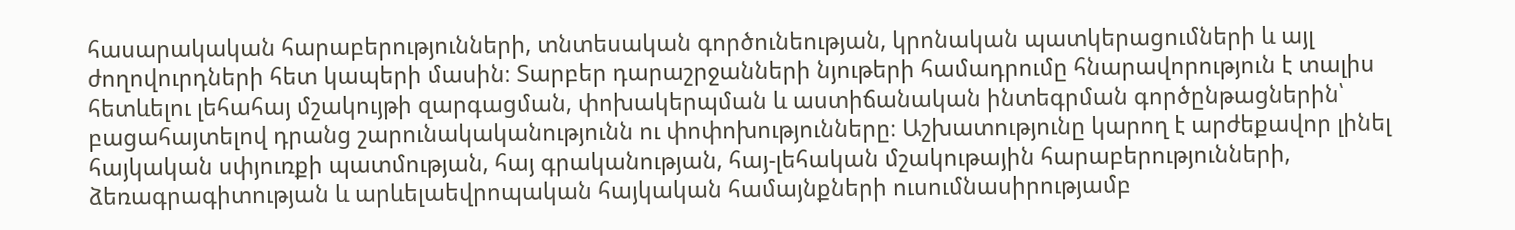հասարակական հարաբերությունների, տնտեսական գործունեության, կրոնական պատկերացումների և այլ ժողովուրդների հետ կապերի մասին։ Տարբեր դարաշրջանների նյութերի համադրումը հնարավորություն է տալիս հետևելու լեհահայ մշակույթի զարգացման, փոխակերպման և աստիճանական ինտեգրման գործընթացներին՝ բացահայտելով դրանց շարունակականությունն ու փոփոխությունները։ Աշխատությունը կարող է արժեքավոր լինել հայկական սփյուռքի պատմության, հայ գրականության, հայ-լեհական մշակութային հարաբերությունների, ձեռագրագիտության և արևելաեվրոպական հայկական համայնքների ուսումնասիրությամբ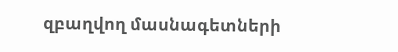զբաղվող մասնագետների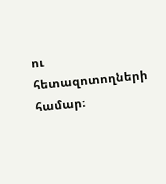ու հետազոտողների համար։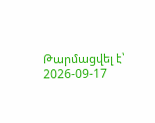Թարմացվել է՝ 2026-09-17